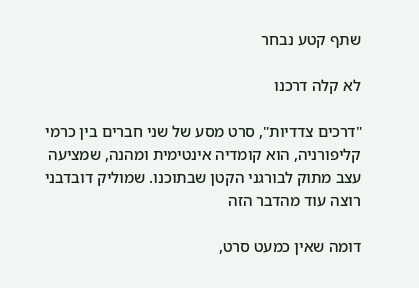שתף קטע נבחר

לא קלה דרכנו

"דרכים צדדיות", סרט מסע של שני חברים בין כרמי קליפורניה, הוא קומדיה אינטימית ומהנה, שמציעה עצב מתוק לבורגני הקטן שבתוכנו. שמוליק דובדבני רוצה עוד מהדבר הזה

דומה שאין כמעט סרט,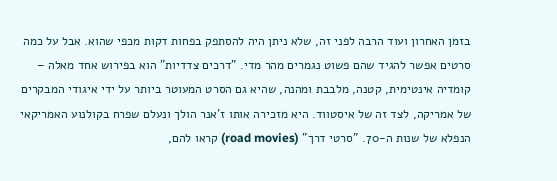בזמן האחרון ועוד הרבה לפני זה, שלא ניתן היה להסתפק בפחות דקות מכפי שהוא. אבל על כמה סרטים אפשר להגיד שהם פשוט נגמרים מהר מדי. "דרכים צדדיות" הוא בפירוש אחד מאלה – קומדיה אינטימית, קטנה, מלבבת ומהנה, שהיא גם הסרט המעוטר ביותר על ידי איגודי המבקרים של אמריקה, לצד זה של איסטווד. היא מזכירה אותו ז'אנר הולך ונעלם שפרח בקולנוע האמריקאי הנפלא של שנות ה-70. "סרטי דרך" (road movies) קראו להם,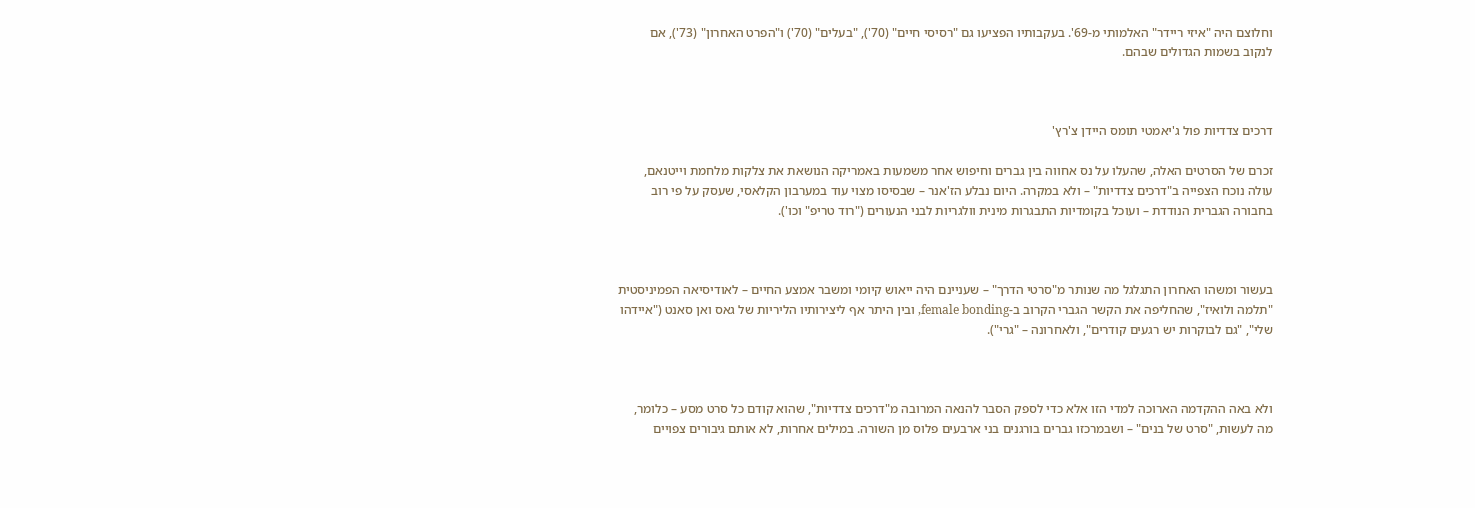וחלוצם היה "איזי ריידר" האלמותי מ-69'. בעקבותיו הפציעו גם "רסיסי חיים" (70'), "בעלים" (70') ו"הפרט האחרון" (73'), אם לנקוב בשמות הגדולים שבהם.



דרכים צדדיות פול ג'יאמטי תומס היידן צ'רץ'

זכרם של הסרטים האלה, שהעלו על נס אחווה בין גברים וחיפוש אחר משמעות באמריקה הנושאת את צלקות מלחמת וייטנאם, עולה נוכח הצפייה ב"דרכים צדדיות" – ולא במקרה. היום נבלע הז'אנר – שבסיסו מצוי עוד במערבון הקלאסי, שעסק על פי רוב בחבורה הגברית הנודדת – ועוכל בקומדיות התבגרות מינית וולגריות לבני הנעורים ("רוד טריפ" וכו').



בעשור ומשהו האחרון התגלגל מה שנותר מ"סרטי הדרך" – שעניינם היה ייאוש קיומי ומשבר אמצע החיים – לאודיסיאה הפמיניסטית "תלמה ולואיז", שהחליפה את הקשר הגברי הקרוב ב-female bonding, ובין היתר אף ליצירותיו הליריות של גאס ואן סאנט ("איידהו שלי", "גם לבוקרות יש רגעים קודרים", ולאחרונה – "גרי").



ולא באה ההקדמה הארוכה למדי הזו אלא כדי לספק הסבר להנאה המרובה מ"דרכים צדדיות", שהוא קודם כל סרט מסע – כלומר, מה לעשות, "סרט של בנים" – ושבמרכזו גברים בורגנים בני ארבעים פלוס מן השורה. במילים אחרות, לא אותם גיבורים צפויים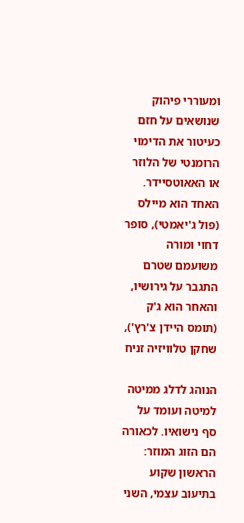ומעוררי פיהוק שנושאים על חזם כעיטור את הדימוי הרומנטי של הלוזר או האאוטסיידר. האחד הוא מיילס (פול ג'יאמטי), סופר דחוי ומורה משועמם שטרם התגבר על גירושיו, והאחר הוא ג'ק (תומס היידן צ'רץ'), שחקן טלוויזיה זניח

הנוהג לדלג ממיטה למיטה ועומד על סף נישואיו. לכאורה הם הזוג המוזר: הראשון שקוע בתיעוב עצמי, השני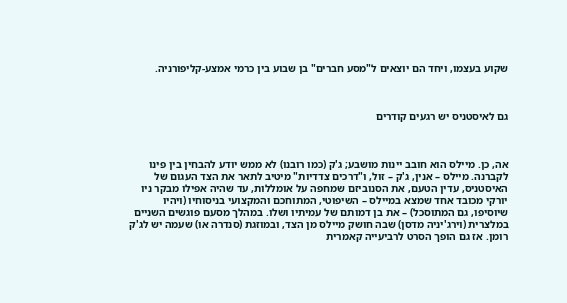שקוע בעצמו, ויחד הם יוצאים ל"מסע חברים" בן שבוע בין כרמי אמצע-קליפורניה.



גם לאיסטניס יש רגעים קודרים



אה, כן. מיילס הוא חובב יינות מושבע; ג'ק (כמו רובנו) לא ממש יודע להבחין בין פינו לקברנה. מיילס – אנין, ג'ק – זול, ו"דרכים צדדיות" מיטיב לתאר את הצד העגום של האיסטניס, עדין הטעם, את הסנוביזם שמחפה על אומללות, עד שהיה אפילו מבקר ניו יורקי מכובד אחד שמצא במיילס – השיפוטי, המתוחכם והמקצועי בניסוחיו (ויהיו שיוסיפו, גם המתוסכל) – את בן דמותם של עמיתיו ושלו. במהלך מסעם פוגשים השניים במלצרית (וירג'יניה מדסן) שבה חושק מיילס מן הצד, ובמוזגת (סנדרה או) שעמה יש לג'ק רומן. אז גם הופך הסרט לרביעייה קאמרית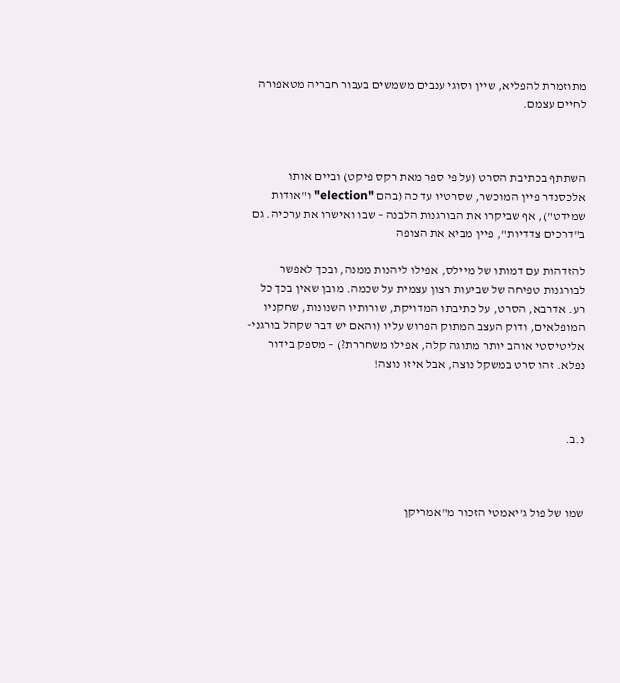מתוזמרת להפליא, שיין וסוגי ענבים משמשים בעבור חבריה מטאפורה לחיים עצמם.



השתתף בכתיבת הסרט (על פי ספר מאת רקס פיקט) וביים אותו אלכסנדר פיין המוכשר, שסרטיו עד כה (בהם "election" ו"אודות שמידט"), אף שביקרו את הבורגנות הלבנה – שבו ואישרו את ערכיה. גם ב"דרכים צדדיות", פיין מביא את הצופה

להזדהות עם דמותו של מיילס, אפילו ליהנות ממנה, ובכך לאפשר לבורגנות טפיחה של שביעות רצון עצמית על שכמה. מובן שאין בכך כל רע. אדרבא, הסרט, על כתיבתו המדויקת, שורותיו השנונות, שחקניו המופלאים, ודוק העצב המתוק הפרוש עליו (והאם יש דבר שקהל בורגני-אליטיסטי אוהב יותר מתוגה קלה, אפילו משחררת?) – מספק בידור נפלא. זהו סרט במשקל נוצה, אבל איזו נוצה!



נ.ב.



שמו של פול ג'יאמטי הזכור מ"אמריקן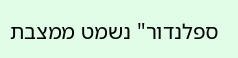ספלנדור" נשמט ממצבת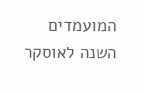המועמדים השנה לאוסקר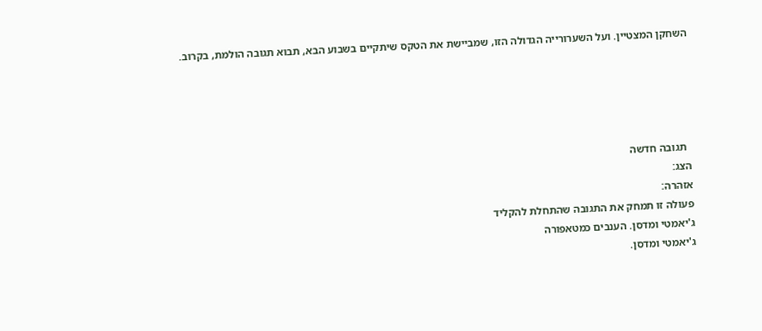השחקן המצטיין. ועל השערורייה הגדולה הזו, שמביישת את הטקס שיתקיים בשבוע הבא, תבוא תגובה הולמת, בקרוב.





  תגובה חדשה
הצג:
אזהרה:
פעולה זו תמחק את התגובה שהתחלת להקליד
ג'יאמטי ומדסן. הענבים כמטאפורה
ג'יאמטי ומדסן.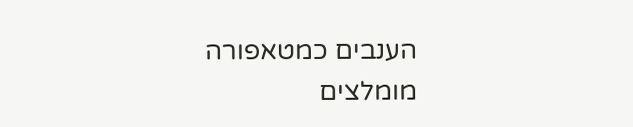הענבים כמטאפורה
מומלצים